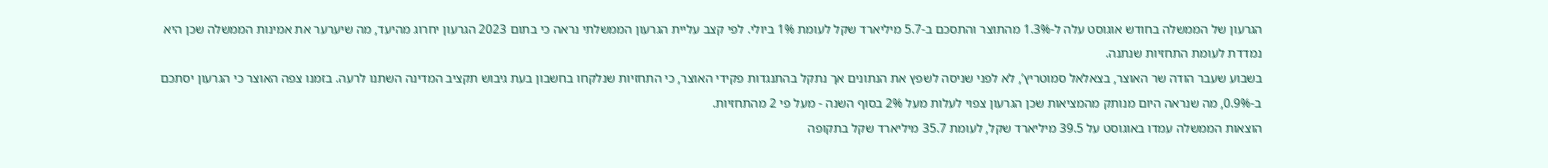הגרעון של הממשלה בחודש אוגוסט עלה ל-1.3% מהתוצר והתסכם ב-5.7 מיליארד שקל לעומת 1% ביולי. לפי קצב עליית הגרעון הממשלתי נראה כי בתום 2023 הגרעון יחרוג מהיעד, מה שיערער את אמינות הממשלה שכן היא נמדדת לעומת התחזיות שנתנה.
בשבוע שעבר הודה שר האוצר, בצאלאל סמוטריץ’, לא לפני שניסה לשפץ את הנתונים אך נתקל בהתנגדות פקידי האוצר, כי התחזיות שנלקחו בחשבון בעת גיבוש תקציב המדינה השתנו לרעה. בזמנו צפה האוצר כי הגרעון יסתכם ב-0.9%, מה שנראה היום מנותק מהמציאות שכן הגרעון צפוי לעלות מעל 2% בסוף השנה - מעל פי 2 מהתחזיות.
הוצאות הממשלה עמדו באוגוסט על 39.5 מיליארד שקל, לעומת 35.7 מיליארד שקל בתקופה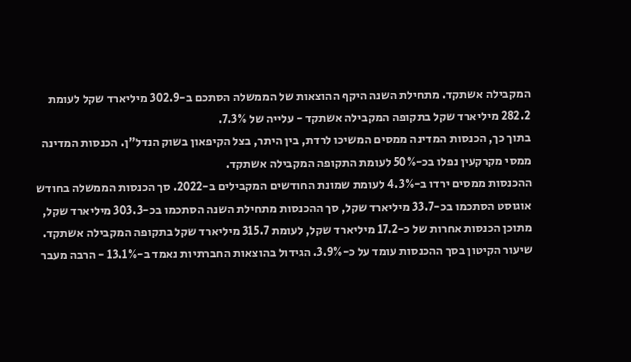המקבילה אשתקד. מתחילת השנה היקף ההוצאות של הממשלה הסתכם ב-302.9 מיליארד שקל לעומת 282.2 מיליארד שקל בתקופה המקבילה אשתקד - עלייה של 7.3%.
בתוך כך, הכנסות המדינה ממסים המשיכו לרדת, בין היתר, בצל הקיפאון בשוק הנדל"ן. הכנסות המדינה ממסי מקרקעין נפלו בכ-50% לעומת התקופה המקבילה אשתקד.
ההכנסות ממסים ירדו ב-4.3% לעומת שמונת החודשים המקבילים ב-2022. סך הכנסות הממשלה בחודש אוגוסט הסתכמו בכ-33.7 מיליארד שקל, סך ההכנסות מתחילת השנה הסתכמו בכ-303.3 מיליארד שקל, מתוכן הכנסות אחרות של כ-17.2 מיליארד שקל, לעומת 315.7 מיליארד שקל בתקופה המקבילה אשתקד.
שיעור הקיטון בסך ההכנסות עומד על כ-3.9%. הגידול בהוצאות החברתיות נאמד ב-13.1% - הרבה מעבר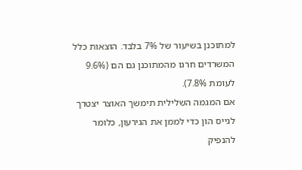למתוכנן בשיעור של 7% בלבד. הוצאות כלל המשרדים חרגו מהמתוכנן גם הם (9.6% לעומת 7.8%).
אם המגמה השלילית תימשך האוצר יצטרך לגייס הון כדי לממן את הגירעון, כלומר להנפיק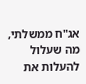אג"ח ממשלתי, מה שעלול להעלות את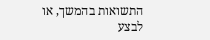התשואות בהמשך, או לבצע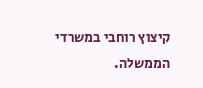קיצוץ רוחבי במשרדי הממשלה.